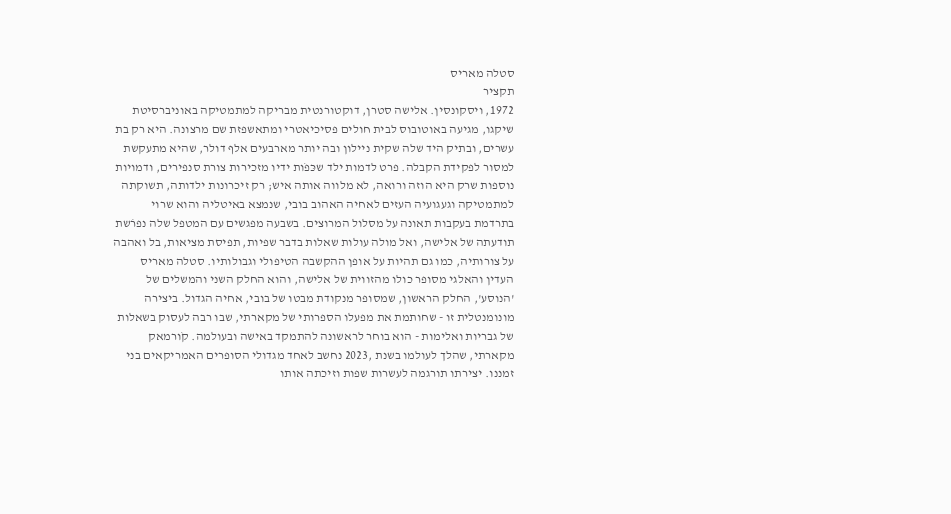סטלה מאריס
תקציר
1972, ויסקונסין. אלישה סטרן, דוקטורנטית מבריקה למתמטיקה באוניברסיטת שיקגו, מגיעה באוטובוס לבית חולים פסיכיאטרי ומתאשפזת שם מרצונה. היא רק בת עשרים, ובתיק היד שלה שקית ניילון ובה יותר מארבעים אלף דולר, שהיא מתעקשת למסור לפקידת הקבלה. פרט לדמות ילד שכּפֹות ידיו מזכירות צורת סנפירים, ודמויות נוספות שרק היא הוזה ורואה, לא מלווה אותה איש; רק זיכרונות ילדותה, תשוקתה למתמטיקה וגעגועיה העזים לאחיה האהוב בובי, שנמצא באיטליה והוא שרוי בתרדמת בעקבות תאונה על מסלול המרוצים. בשבעה מפגשים עם המטפל שלה נפרׂשת תודעתה של אלישה, ואל מולה עולות שאלות בדבר שפיות, תפיסת מציאות, בל ואהבה על צורותיה, כמו גם תהיות על אופן ההקשבה הטיפולי וגבולותיו. סטלה מאריס העדין והאלגי מסופר כולו מהזווית של אלישה, והוא החלק השני והמשלים של 'הנוסע', החלק הראשון, שמסופר מנקודת מבטו של בובי, אחיה הגדול. ביצירה מונומנטלית זו - שחותמת את מפעלו הספרותי של מקארתי, שבו רבה לעסוק בשאלות של גבריות ואלימות - הוא בוחר לראשונה להתמקד באישה ובעולמה. קֹורמאק מקארתי, שהלך לעולמו בשנת ,2023 נחשב לאחד מגדולי הסופרים האמריקאים בני זמננו. יצירתו תורגמה לעשרות שפות וזיכתה אותו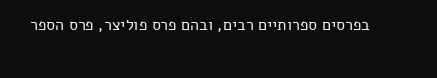בפרסים ספרותיים רבים, ובהם פרס פוליצר, פרס הספר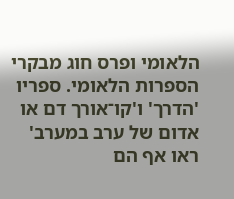הלאומי ופרס חוג מבקרי הספרות הלאומי. ספריו 'הדרך' ו'קו־אורך דם או אדום של ערב במערב' ראו אף הם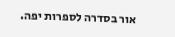אור בסדרה לספרות יפה.